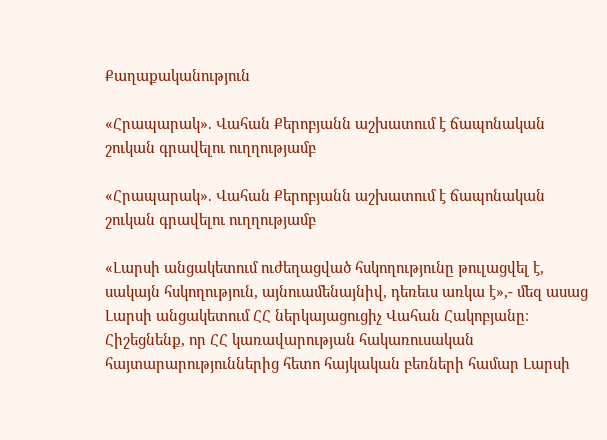Քաղաքականություն

«Հրապարակ». Վահան Քերոբյանն աշխատում է ճապոնական շուկան գրավելու ուղղությամբ

«Հրապարակ». Վահան Քերոբյանն աշխատում է ճապոնական շուկան գրավելու ուղղությամբ

«Լարսի անցակետում ուժեղացված հսկողությունը թուլացվել է, սակայն հսկողություն, այնուամենայնիվ, դեռեւս առկա է»,- մեզ ասաց Լարսի անցակետում ՀՀ ներկայացուցիչ Վահան Հակոբյանը։ Հիշեցնենք, որ ՀՀ կառավարության հակառուսական հայտարարություններից հետո հայկական բեռների համար Լարսի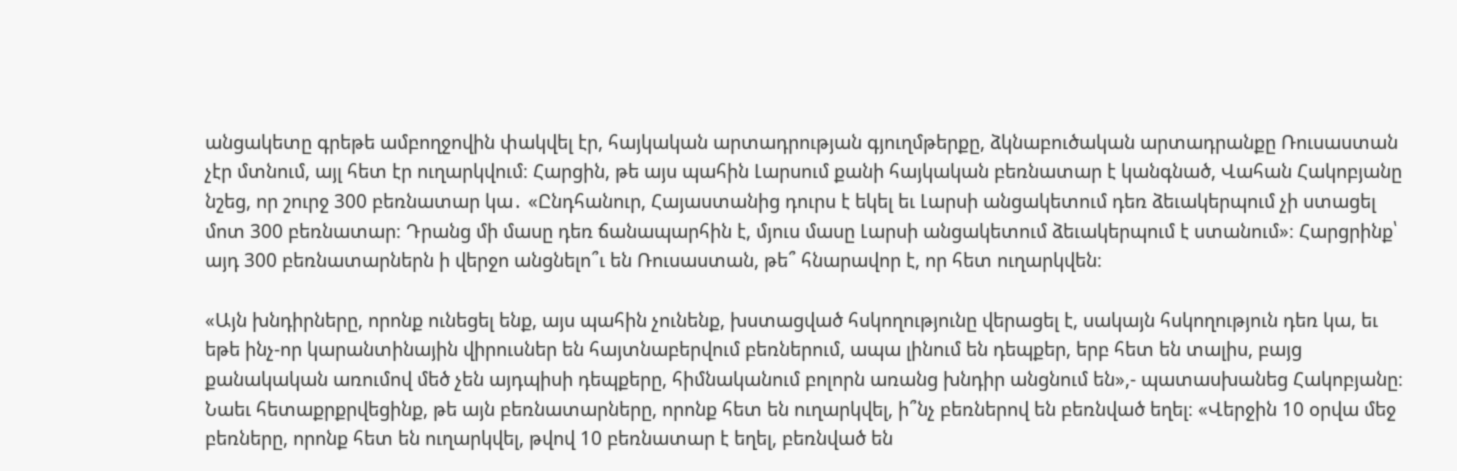անցակետը գրեթե ամբողջովին փակվել էր, հայկական արտադրության գյուղմթերքը, ձկնաբուծական արտադրանքը Ռուսաստան չէր մտնում, այլ հետ էր ուղարկվում։ Հարցին, թե այս պահին Լարսում քանի հայկական բեռնատար է կանգնած, Վահան Հակոբյանը նշեց, որ շուրջ 300 բեռնատար կա․ «Ընդհանուր, Հայաստանից դուրս է եկել եւ Լարսի անցակետում դեռ ձեւակերպում չի ստացել մոտ 300 բեռնատար։ Դրանց մի մասը դեռ ճանապարհին է, մյուս մասը Լարսի անցակետում ձեւակերպում է ստանում»։ Հարցրինք՝ այդ 300 բեռնատարներն ի վերջո անցնելո՞ւ են Ռուսաստան, թե՞ հնարավոր է, որ հետ ուղարկվեն։

«Այն խնդիրները, որոնք ունեցել ենք, այս պահին չունենք, խստացված հսկողությունը վերացել է, սակայն հսկողություն դեռ կա, եւ եթե ինչ-որ կարանտինային վիրուսներ են հայտնաբերվում բեռներում, ապա լինում են դեպքեր, երբ հետ են տալիս, բայց քանակական առումով մեծ չեն այդպիսի դեպքերը, հիմնականում բոլորն առանց խնդիր անցնում են»,- պատասխանեց Հակոբյանը։ Նաեւ հետաքրքրվեցինք, թե այն բեռնատարները, որոնք հետ են ուղարկվել, ի՞նչ բեռներով են բեռնված եղել։ «Վերջին 10 օրվա մեջ բեռները, որոնք հետ են ուղարկվել, թվով 10 բեռնատար է եղել, բեռնված են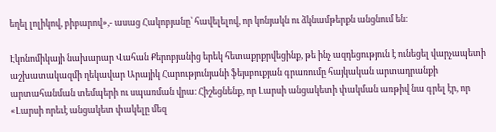եղել լոլիկով, բիբարով»,- ասաց Հակոբյանը՝ հավելելով, որ կոնյակն ու ձկնամթերքն անցնում են։

Էկոնոմիկայի նախարար Վահան Քերոբյանից երեկ հետաքրքրվեցինք, թե ինչ ազդեցություն է ունեցել վարչապետի աշխատակազմի ղեկավար Արայիկ Հարությունյանի ֆեյսբուքյան գրառումը հայկական արտադրանքի արտահանման տեմպերի ու սպառման վրա։ Հիշեցնենք, որ Լարսի անցակետի փակման առթիվ նա գրել էր, որ «Լարսի որեւէ անցակետ փակելը մեզ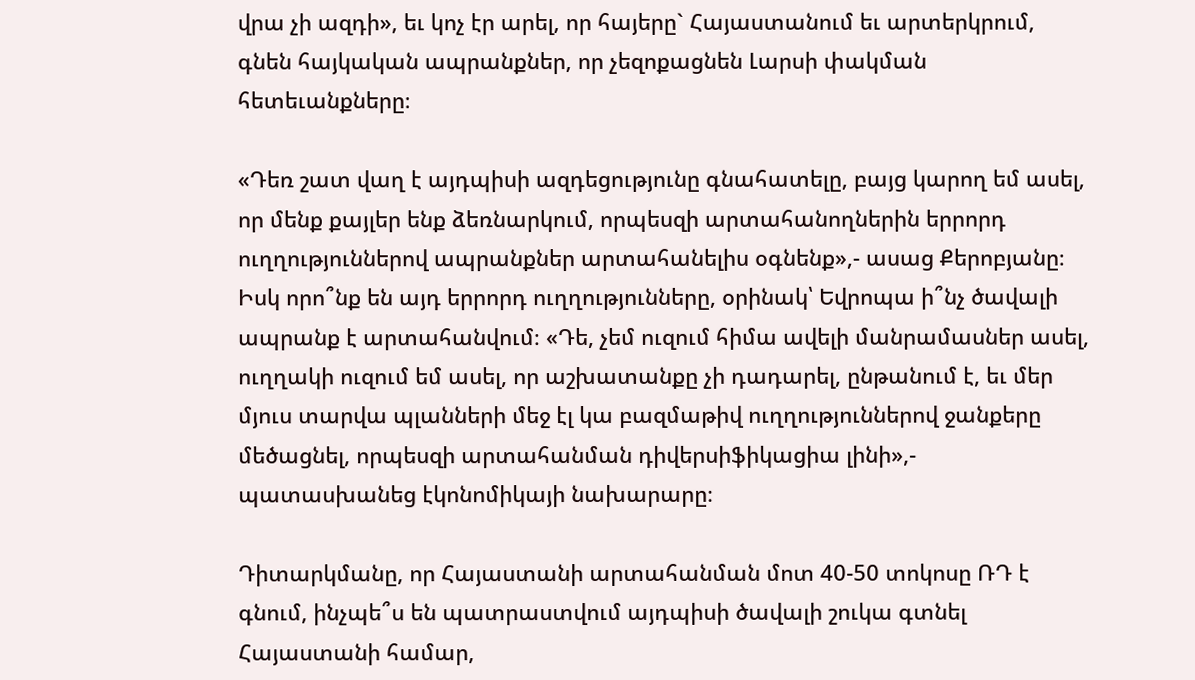վրա չի ազդի», եւ կոչ էր արել, որ հայերը` Հայաստանում եւ արտերկրում, գնեն հայկական ապրանքներ, որ չեզոքացնեն Լարսի փակման հետեւանքները։

«Դեռ շատ վաղ է այդպիսի ազդեցությունը գնահատելը, բայց կարող եմ ասել, որ մենք քայլեր ենք ձեռնարկում, որպեսզի արտահանողներին երրորդ ուղղություններով ապրանքներ արտահանելիս օգնենք»,- ասաց Քերոբյանը։ Իսկ որո՞նք են այդ երրորդ ուղղությունները, օրինակ՝ Եվրոպա ի՞նչ ծավալի ապրանք է արտահանվում։ «Դե, չեմ ուզում հիմա ավելի մանրամասներ ասել, ուղղակի ուզում եմ ասել, որ աշխատանքը չի դադարել, ընթանում է, եւ մեր մյուս տարվա պլանների մեջ էլ կա բազմաթիվ ուղղություններով ջանքերը մեծացնել, որպեսզի արտահանման դիվերսիֆիկացիա լինի»,-  պատասխանեց էկոնոմիկայի նախարարը։

Դիտարկմանը, որ Հայաստանի արտահանման մոտ 40-50 տոկոսը ՌԴ է գնում, ինչպե՞ս են պատրաստվում այդպիսի ծավալի շուկա գտնել Հայաստանի համար,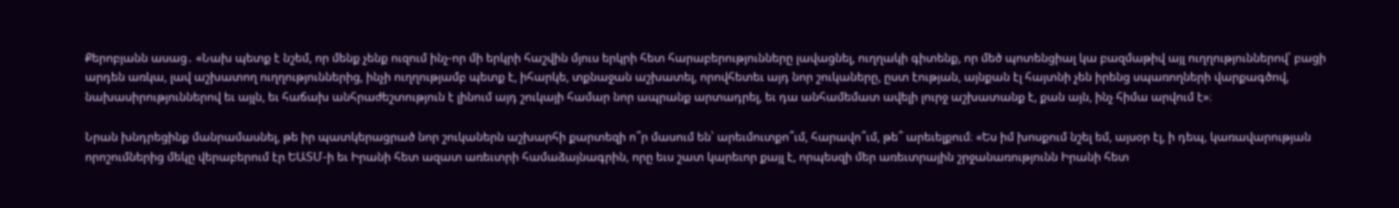Քերոբյանն ասաց․ «Նախ պետք է նշեմ, որ մենք չենք ուզում ինչ-որ մի երկրի հաշվին մյուս երկրի հետ հարաբերությունները լավացնել, ուղղակի գիտենք, որ մեծ պոտենցիալ կա բազմաթիվ այլ ուղղություններով՝ բացի արդեն առկա, լավ աշխատող ուղղություններից, ինչի ուղղությամբ պետք է, իհարկե, տքնաջան աշխատել, որովհետեւ այդ նոր շուկաները, ըստ էության, այնքան էլ հայտնի չեն իրենց սպառողների վարքագծով, նախասիրություններով եւ այլն, եւ հաճախ անհրաժեշտություն է լինում այդ շուկայի համար նոր ապրանք արտադրել, եւ դա անհամեմատ ավելի լուրջ աշխատանք է, քան այն, ինչ հիմա արվում է»։

Նրան խնդրեցինք մանրամասնել, թե իր պատկերացրած նոր շուկաներն աշխարհի քարտեզի ո՞ր մասում են՝ արեւմուտքո՞ւմ, հարավո՞ւմ, թե՞ արեւելքում։ «Ես իմ խոսքում նշել եմ, այսօր էլ, ի դեպ, կառավարության որոշումներից մեկը վերաբերում էր ԵԱՏՄ-ի եւ Իրանի հետ ազատ առեւտրի համաձայնագրին, որը եւս շատ կարեւոր քայլ է, որպեսզի մեր առեւտրային շրջանառությունն Իրանի հետ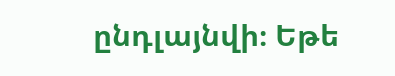ընդլայնվի։ Եթե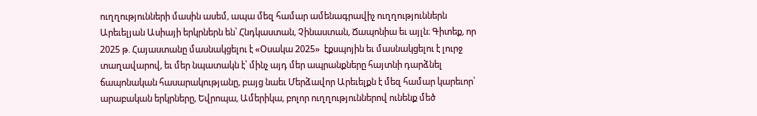ուղղությունների մասին ասեմ, ապա մեզ համար ամենագրավիչ ուղղություններն Արեւելյան Ասիայի երկրներն են՝ Հնդկաստան, Չինաստան, Ճապոնիա եւ այլն։ Գիտեք, որ 2025 թ. Հայաստանը մասնակցելու է «Օսակա 2025»  էքսպոյին եւ մասնակցելու է լուրջ տաղավարով, եւ մեր նպատակն է՝ մինչ այդ մեր ապրանքները հայտնի դարձնել ճապոնական հասարակությանը, բայց նաեւ Մերձավոր Արեւելքն է մեզ համար կարեւոր՝ արաբական երկրները, Եվրոպա, Ամերիկա, բոլոր ուղղություններով ունենք մեծ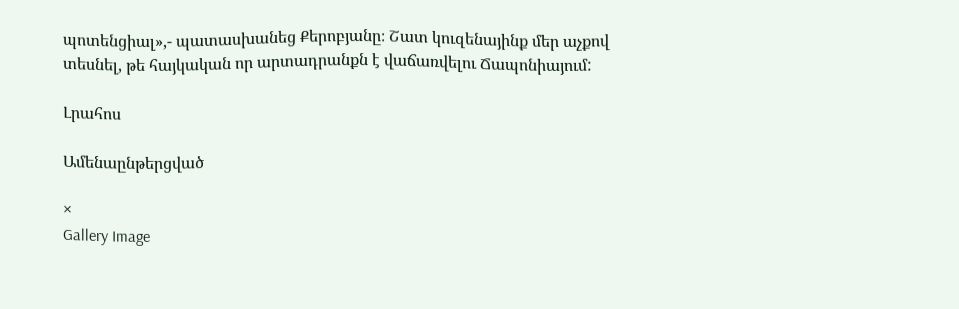պոտենցիալ»,- պատասխանեց Քերոբյանը։ Շատ կուզենայինք մեր աչքով տեսնել, թե հայկական որ արտադրանքն է վաճառվելու Ճապոնիայում:

Լրահոս

Ամենաընթերցված

×
Gallery Image